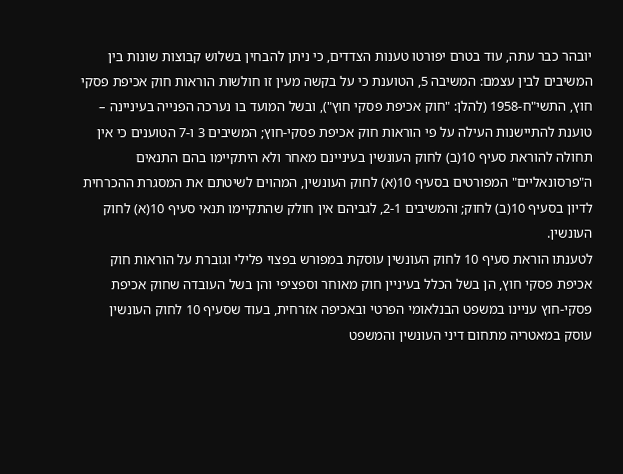יובהר כבר עתה, עוד בטרם יפורטו טענות הצדדים, כי ניתן להבחין בשלוש קבוצות שונות בין המשיבים לבין עצמם: המשיבה 5, הטוענת כי על בקשה מעין זו חולשות הוראות חוק אכיפת פסקי חוץ, התשי"ח-1958 (להלן: "חוק אכיפת פסקי חוץ"), ובשל המועד בו נערכה הפנייה בעיניינה – טוענת להתיישנות העילה על פי הוראות חוק אכיפת פסקי-חוץ; המשיבים 3 ו-7 הטוענים כי אין תחולה להוראת סעיף 10(ב) לחוק העונשין בעיניינם מאחר ולא היתקיימו בהם התנאים ה"פרסונאליים" המפורטים בסעיף 10(א) לחוק העונשין, המהוים לשיטתם את המסגרת ההכרחית לדיון בסעיף 10(ב) לחוק; והמשיבים 2-1, לגביהם אין חולק שהתקיימו תנאי סעיף 10(א) לחוק העונשין.
לטענתו הוראת סעיף 10 לחוק העונשין עוסקת במפורש בפצוי פלילי וגוברת על הוראות חוק אכיפת פסקי חוץ, הן בשל הכלל בעיניין חוק מאוחר וספציפי והן בשל העובדה שחוק אכיפת פסקי-חוץ עניינו במשפט הבנלאומי הפרטי ובאכיפה אזרחית, בעוד שסעיף 10 לחוק העונשין עוסק במאטריה מתחום דיני העונשין והמשפט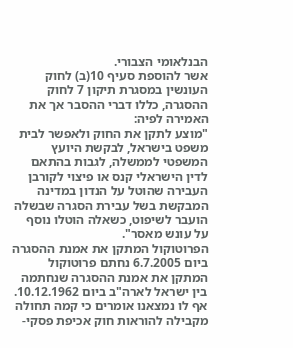הבנלאומי הצבורי.
אשר להוספת סעיף 10(ב) לחוק העונשין במסגרת תיקון 7 לחוק ההסגרה, כללו דברי ההסבר אך את האמירה לפיה:
"מוצע לתקן את החוק ולאפשר לבית משפט בישראל, לבקשת היועץ המשפטי לממשלה, לגבות בהתאם לדין הישראלי קנס או פיצוי לקורבן העבירה שהוטל על הנדון במדינה המבקשת בשל עבירת הסגרה שבשלה הועבר לשיפוט, כשאלה הוטלו נוסף על עונש מאסר".
הפרוטוקול המתקן את אמנת ההסגרה
ביום 6.7.2005 נחתם פרוטוקול המתקן את אמנת ההסגרה שנחתמה בין ישראל לארה"ב ביום 10.12.1962.
אף לו נמצאנו אומרים כי קמה תחולה מקבילה להוראות חוק אכיפת פסקי-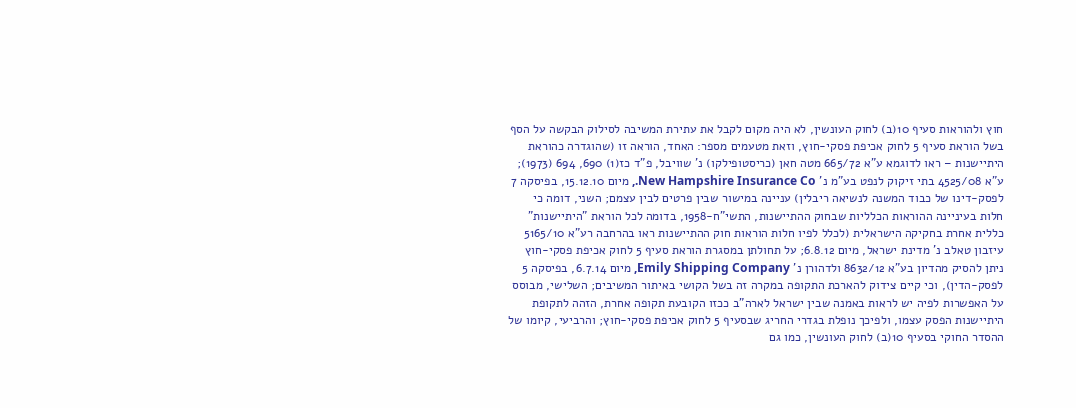חוץ ולהוראות סעיף 10(ב) לחוק העונשין, לא היה מקום לקבל את עתירת המשיבה לסילוק הבקשה על הסף בשל הוראת סעיף 5 לחוק אכיפת פסקי-חוץ, וזאת מטעמים מספר: האחד, הוראה זו (שהוגדרה כהוראת היתיישנות – ראו לדוגמא ע"א 665/72 מטה חאן (כריסטופילקו) נ' שוויבל, פ"ד כז(1) 690, 694 (1973); ע"א 4525/08 בתי זיקוק לנפט בע"מ נ' New Hampshire Insurance Co., מיום 15.12.10, בפיסקה 7 לפסק-דינו של כבוד המשנה לנשיאה ריבלין) עניינה במישור שבין פרטים לבין עצמם; השני, דומה כי חלות בעיניינה ההוראות הכלליות שבחוק ההתיישנות, התשי"ח-1958, בדומה לכל הוראת "היתיישנות" כללית אחרת בחקיקה הישראלית (לכלל לפיו חלות הוראות חוק ההתיישנות ראו בהרחבה רע"א 5165/10 עיזבון טאלב נ' מדינת ישראל, מיום 6.8.12; על תחולתן במסגרת הוראת סעיף 5 לחוק אכיפת פסקי-חוץ ניתן להסיק מהדיון בע"א 8632/12 ולדהורן נ' Emily Shipping Company, מיום 6.7.14, בפיסקה 5 לפסק-הדין), וכי קיים צידוק להארכת התקופה במקרה זה בשל הקושי באיתור המשיבים; השלישי, מבוסס על האפשרות לפיה יש לראות באמנה שבין ישראל לארה"ב ככזו הקובעת תקופה אחרת, הזהה לתקופת היתיישנות הפסק עצמו, ולפיכך נופלת בגדרי החריג שבסעיף 5 לחוק אכיפת פסקי-חוץ; והרביעי, קיומו של ההסדר החוקי בסעיף 10(ב) לחוק העונשין, כמו גם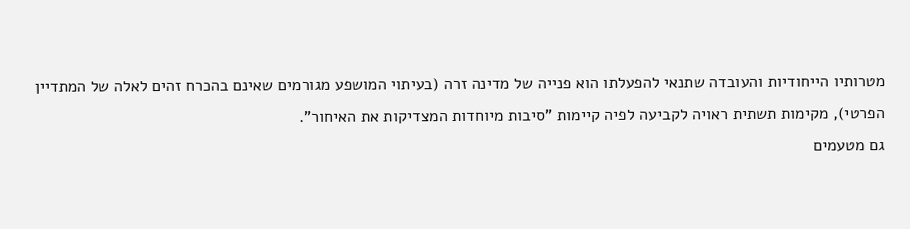מטרותיו הייחודיות והעובדה שתנאי להפעלתו הוא פנייה של מדינה זרה (בעיתוי המושפע מגורמים שאינם בהכרח זהים לאלה של המתדיין הפרטי), מקימות תשתית ראויה לקביעה לפיה קיימות "סיבות מיוחדות המצדיקות את האיחור".
גם מטעמים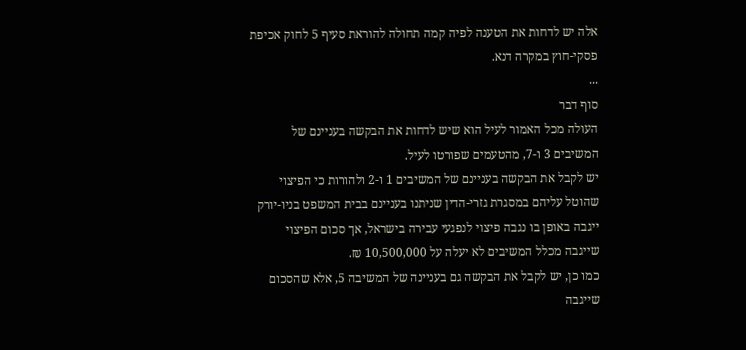אלה יש לדחות את הטענה לפיה קמה תחולה להוראת סעיף 5 לחוק אכיפת פסקי-חוץ במקרה דנא.
...
סוף דבר
העולה מכל האמור לעיל הוא שיש לדחות את הבקשה בעניינם של המשיבים 3 ו-7, מהטעמים שפורטו לעיל.
יש לקבל את הבקשה בעניינם של המשיבים 1 ו-2 ולהורות כי הפיצוי שהוטל עליהם במסגרת גזרי-הדין שניתנו בעניינם בבית המשפט בניו-יורק ייגבה באופן בו נגבה פיצוי לנפגעי עבירה בישראל, אך סכום הפיצוי שייגבה מכלל המשיבים לא יעלה על 10,500,000 ₪.
כמו כן, יש לקבל את הבקשה גם בעניינה של המשיבה 5, אלא שהסכום שייגבה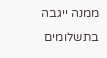ממנה ייגבה בתשלומים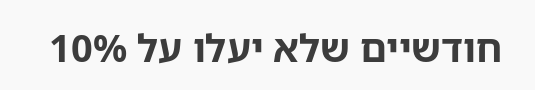חודשיים שלא יעלו על 10%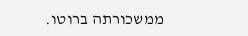ממשכורתה ברוטו.